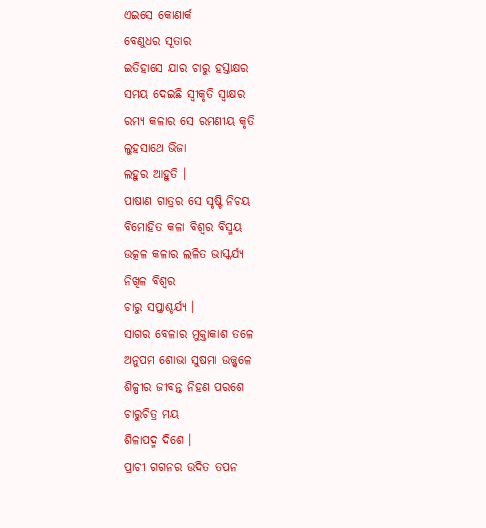ଏଇସେ କୋଣାର୍କ
ବେଣୁଧର ସୂତାର
ଇତିହାସେ ଯାର ଚାରୁ ହସ୍ତାକ୍ଷର
ସମୟ ଦେଇଛି ସ୍ବୀକୃତି ସ୍ବାକ୍ଷର
ରମ୍ୟ କଳାର ସେ ରମଣୀୟ କୃତି
ଲୁହସାଥେ ଭିଜା
ଲହୁର ଆହୁତି ।
ପାଷାଣ ଗାତ୍ରର ସେ ସୃଷ୍ଟି ନିଚୟ
ବିମୋହିତ କଳା ବିଶ୍ବର ବିସ୍ମୟ
ଉତ୍କଳ କଳାର ଲଳିତ ଭାସ୍କର୍ଯ୍ୟ
ନିଖିଳ ବିଶ୍ୱର
ଚାରୁ ସପ୍ତାଶ୍ଚର୍ଯ୍ୟ ।
ସାଗର ବେଳାର ମୁକ୍ତାକାଶ ତଳେ
ଅନୁପମ ଶୋଭା ସୁଷମା ଉଜ୍ଜ୍ଵଳେ
ଶିଳ୍ପୀର ଜୀବନ୍ତ ନିହଣ ପରଶେ
ଚାରୁଚିତ୍ର ମୟ
ଶିଳାପଦ୍ମ ଦିଶେ ।
ପ୍ରାଚୀ ଗଗନର ଉଦିତ ତପନ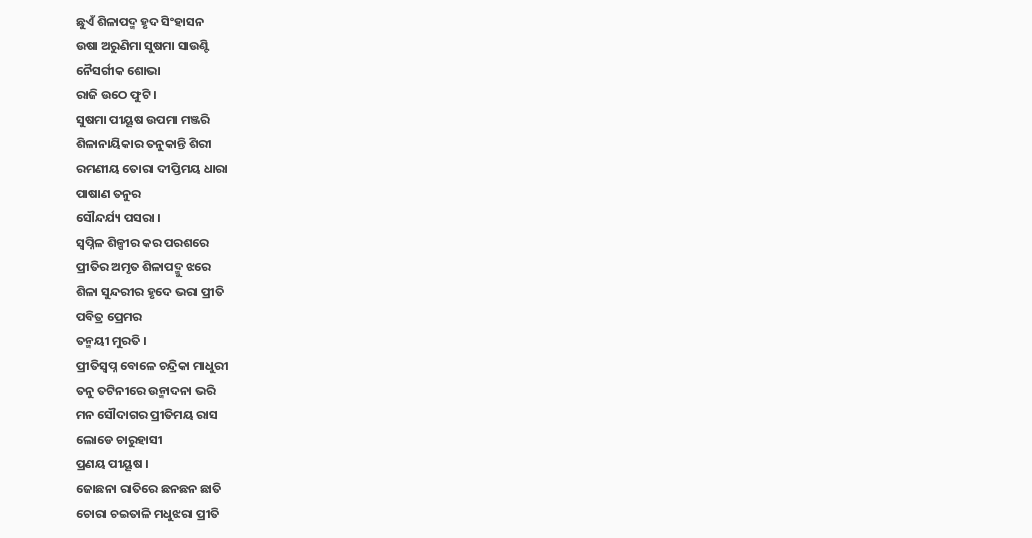ଛୁଏଁ ଶିଳାପଦ୍ମ ହୃଦ ସିଂହାସନ
ଉଷା ଅରୁଣିମା ସୁଷମା ସାଉଣ୍ଟି
ନୈସର୍ଗୀକ ଶୋଭା
ରାଜି ଉଠେ ଫୁଟି ।
ସୁଷମା ପୀୟୂଷ ଉପମା ମଞ୍ଜରି
ଶିଳାନାୟିକାର ତନୁକାନ୍ତି ଶିରୀ
ରମଣୀୟ ତୋରା ଦୀପ୍ତିମୟ ଧାରା
ପାଷାଣ ତନୁର
ସୌନ୍ଦର୍ଯ୍ୟ ପସରା ।
ସ୍ୱପ୍ନିଳ ଶିଳ୍ପୀର କର ପରଶରେ
ପ୍ରୀତିର ଅମୃତ ଶିଳାପଦ୍ମୁ ଝରେ
ଶିଳା ସୁନ୍ଦରୀର ହୃଦେ ଭରା ପ୍ରୀତି
ପବିତ୍ର ପ୍ରେମର
ତନ୍ମୟୀ ମୁରତି ।
ପ୍ରୀତିସ୍ୱପ୍ନ ବୋଳେ ଚନ୍ଦ୍ରିକା ମାଧୁରୀ
ତନୁ ତଟିନୀରେ ଉନ୍ମାଦନା ଭରି
ମନ ସୌଦାଗର ପ୍ରୀତିମୟ ରାସ
ଲୋଡେ ଚାରୁହାସୀ
ପ୍ରଣୟ ପୀୟୂଷ ।
ଜୋଛନା ରାତିରେ ଛନଛନ ଛାତି
ଚୋରା ଚଇତାଳି ମଧୁଝରା ପ୍ରୀତି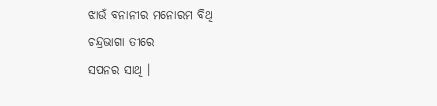ଝାଉଁ ବନାନୀର ମନୋରମ ବିଥି
ଚନ୍ଦ୍ରଭାଗା ତୀରେ
ସପନର ସାଥି ।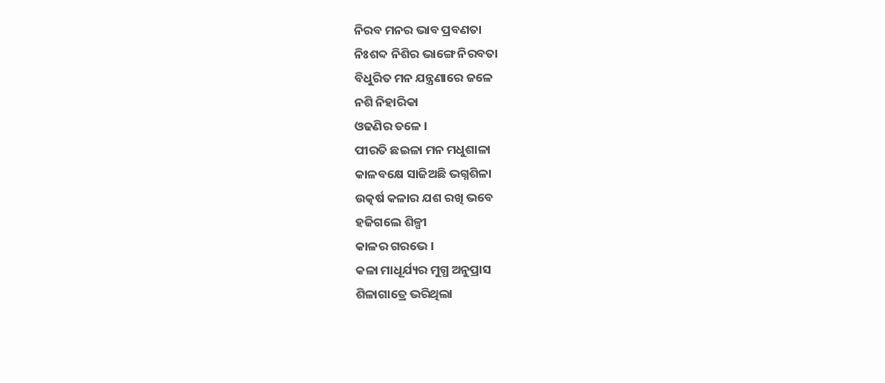ନିରବ ମନର ଭାବ ପ୍ରବଣତା
ନିଃଶବ୍ଦ ନିଶିର ଭାଙ୍ଗେ ନିରବତା
ବିଧୁରିତ ମନ ଯନ୍ତ୍ରଣାରେ ଜଳେ
ନଶି ନିହାରିକା
ଓଢଣିର ତଳେ ।
ପୀରତି ଛଇଳା ମନ ମଧୁଶାଳା
କାଳବକ୍ଷେ ସାଜିଅଛି ଭଗ୍ନଶିଳା
ଉତ୍କର୍ଷ କଳାର ଯଶ ରଖି ଭବେ
ହଜିଗଲେ ଶିଳ୍ପୀ
କାଳର ଗରଭେ ।
କଳା ମାଧୂର୍ଯ୍ୟର ମୁଗ୍ଧ ଅନୁପ୍ରାସ
ଶିଳାଗାତ୍ରେ ଭରିଥିଲା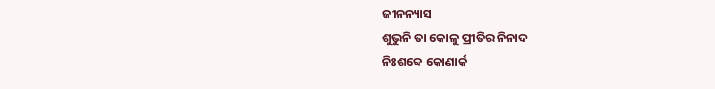ଜୀନନ୍ୟାସ
ଶୁଭୁନି ତା କୋଳୁ ପ୍ରୀତିର ନିନାଦ
ନିଃଶବ୍ଦେ କୋଣାର୍କ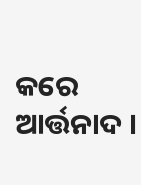କରେ ଆର୍ତ୍ତନାଦ ।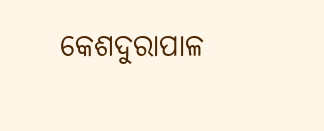କେଶଦୁରାପାଳ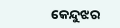କେନ୍ଦୁଝର